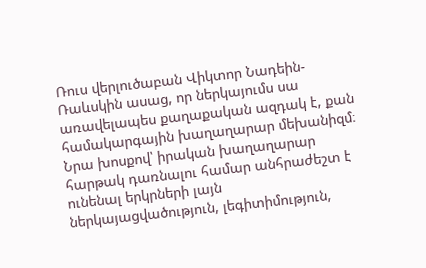Ռուս վերլուծաբան Վիկտոր Նադեին-Ռաևսկին ասաց, որ ներկայումս սա առավելապես քաղաքական ազդակ է, քան համակարգային խաղաղարար մեխանիզմ։ Նրա խոսքով՝ իրական խաղաղարար հարթակ դառնալու համար անհրաժեշտ է ունենալ երկրների լայն ներկայացվածություն, լեգիտիմություն,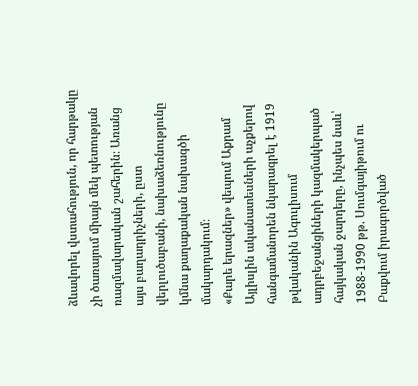ձևավորել վստահություն, որ հարթակը չի ծառայում միայն մեկ պետության ռազմավարական շահերին։ Առանց այս բաղադրիչների, ըստ վերլուծաբանի, նախաձեռնությունը կմնա քաղաքական նախագծի մակարդակում։
«Քարե երազներ» վեպում Աքրամ Այլիսլին ականատեսների աչքերով հանգամանորեն նկարագրել է 1919 թվականին Ագուլիսում ադրբեջանցիների կազմակերպած հայկական ջարդերը, ինչպես նաև՝ 1988-1990 թթ. Սումգայիթում ու Բաքվում իրագործված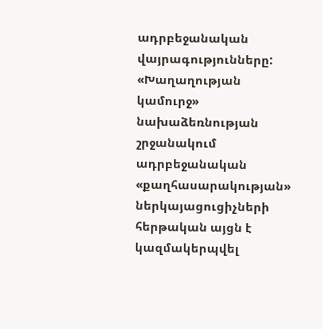ադրբեջանական վայրագությունները:
«Խաղաղության կամուրջ» նախաձեռնության շրջանակում ադրբեջանական «քաղհասարակության» ներկայացուցիչների հերթական այցն է կազմակերպվել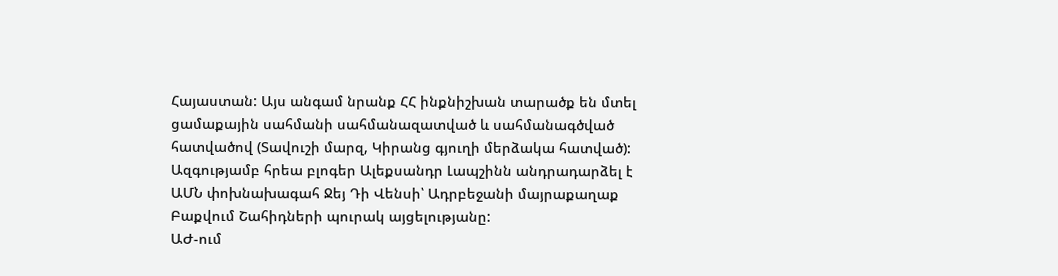Հայաստան: Այս անգամ նրանք ՀՀ ինքնիշխան տարածք են մտել ցամաքային սահմանի սահմանազատված և սահմանագծված հատվածով (Տավուշի մարզ, Կիրանց գյուղի մերձակա հատված):
Ազգությամբ հրեա բլոգեր Ալեքսանդր Լապշինն անդրադարձել է ԱՄՆ փոխնախագահ Ջեյ Դի Վենսի՝ Ադրբեջանի մայրաքաղաք Բաքվում Շահիդների պուրակ այցելությանը:
ԱԺ-ում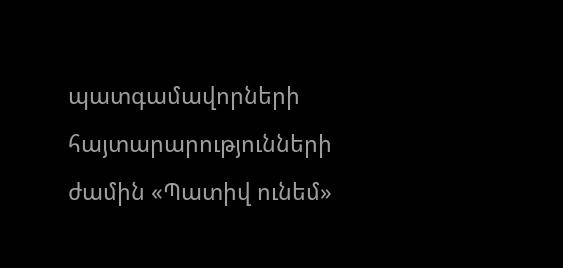պատգամավորների հայտարարությունների ժամին «Պատիվ ունեմ»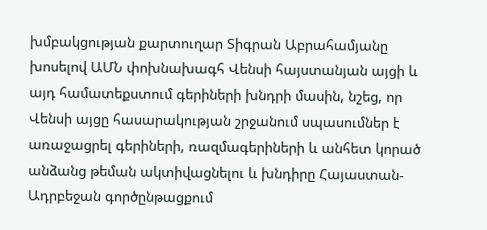խմբակցության քարտուղար Տիգրան Աբրահամյանը խոսելով ԱՄՆ փոխնախագհ Վենսի հայստանյան այցի և այդ համատեքստում գերիների խնդրի մասին, նշեց, որ Վենսի այցը հասարակության շրջանում սպասումներ է առաջացրել գերիների, ռազմագերիների և անհետ կորած անձանց թեման ակտիվացնելու և խնդիրը Հայաստան-Ադրբեջան գործընթացքում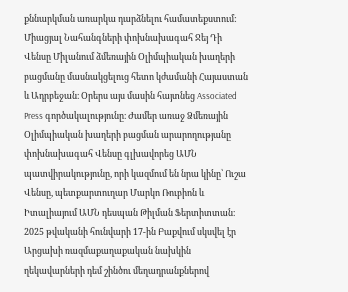քննարկման առարկա դարձնելու համատեքստում:
Միացյալ Նահանգների փոխնախագահ Ջեյ Դի Վենսը Միլանում ձմեռային Օլիմպիական խաղերի բացմանը մասնակցելուց հետո կժամանի Հայաստան և Ադրբեջան։ Օրերս այս մասին հայտնեց Associated Press գործակալությունը։ Ժամեր առաջ Ձմեռային Օլիմպիական խաղերի բացման արարողությանը փոխնախագահ Վենսը գլխավորեց ԱՄՆ պատվիրակությունը, որի կազմում են նրա կինը՝ Ուշա Վենսը, պետքարտուղար Մարկո Ռուբիոն և Իտալիայում ԱՄՆ դեսպան Թիլման Ֆերտիտտան։
2025 թվականի հունվարի 17-ին Բաքվում սկսվել էր Արցախի ռազմաքաղաքական նախկին ղեկավարների դեմ շինծու մեղադրանքներով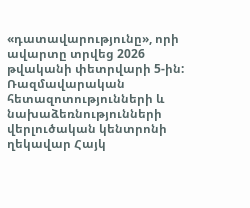«դատավարությունը», որի ավարտը տրվեց 2026 թվականի փետրվարի 5-ին:
Ռազմավարական հետազոտությունների և նախաձեռնությունների վերլուծական կենտրոնի ղեկավար Հայկ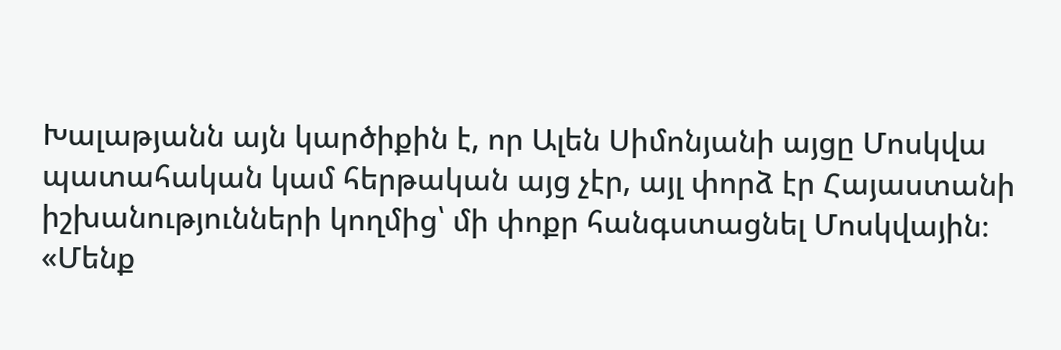Խալաթյանն այն կարծիքին է, որ Ալեն Սիմոնյանի այցը Մոսկվա պատահական կամ հերթական այց չէր, այլ փորձ էր Հայաստանի իշխանությունների կողմից՝ մի փոքր հանգստացնել Մոսկվային։
«Մենք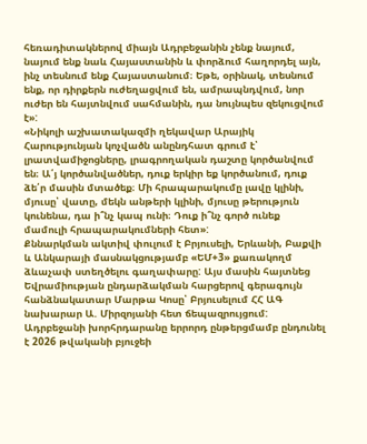հեռադիտակներով միայն Ադրբեջանին չենք նայում, նայում ենք նաև Հայաստանին և փորձում հաղորդել այն, ինչ տեսնում ենք Հայաստանում։ Եթե, օրինակ, տեսնում ենք, որ դիրքերն ուժեղացվում են, ամրապնդվում, նոր ուժեր են հայտնվում սահմանին, դա նույնպես զեկուցվում է»:
«Նիկոլի աշխատակազմի ղեկավար Արայիկ Հարությունյան կոչվածն անընդհատ գրում է՝ լրատվամիջոցները, լրագրողական դաշտը կործանվում են։ Ա՛յ կործանվածներ, դուք երկիր եք կործանում, դուք ձե՛ր մասին մտածեք։ Մի հրապարակումը լավը կլինի, մյուսը՝ վատը, մեկն անթերի կլինի, մյուսը թերություն կունենա, դա ի՞նչ կապ ունի։ Դուք ի՞նչ գործ ունեք մամուլի հրապարակումների հետ»:
Քննարկման ակտիվ փուլում է Բրյուսելի, Երևանի, Բաքվի և Անկարայի մասնակցությամբ «ԵՄ+3» քառակողմ ձևաչափ ստեղծելու գաղափարը: Այս մասին հայտնեց Եվրամիության ընդարձակման հարցերով գերագույն հանձնակատար Մարթա Կոսը՝ Բրյուսելում ՀՀ ԱԳ նախարար Ա. Միրզոյանի հետ ճեպազրույցում:
Ադրբեջանի խորհրդարանը երրորդ ընթերցմամբ ընդունել է 2026 թվականի բյուջեի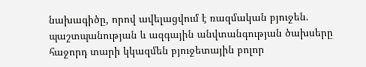նախագիծը, որով ավելացվում է ռազմական բյուջեն. պաշտպանության և ազգային անվտանգության ծախսերը հաջորդ տարի կկազմեն բյուջետային բոլոր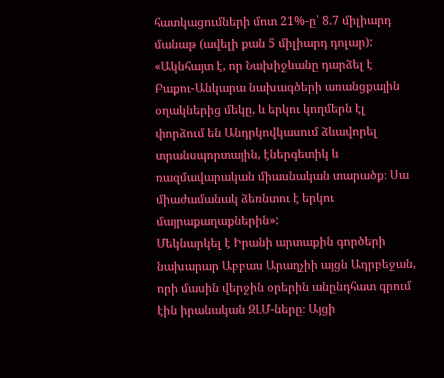հատկացումների մոտ 21%-ը՝ 8.7 միլիարդ մանաթ (ավելի քան 5 միլիարդ դոլար):
«Ակնհայտ է, որ Նախիջևանը դարձել է Բաքու-Անկարա նախագծերի առանցքային օղակներից մեկը, և երկու կողմերն էլ փորձում են Անդրկովկասում ձևավորել տրանսպորտային, էներգետիկ և ռազմավարական միասնական տարածք։ Սա միաժամանակ ձեռնտու է երկու մայրաքաղաքներին»:
Մեկնարկել է Իրանի արտաքին գործերի նախարար Աբբաս Արաղչիի այցն Ադրբեջան, որի մասին վերջին օրերին անընդհատ գրում էին իրանական ԶԼՄ-ները։ Այցի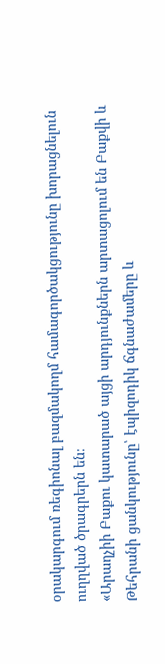օրակարգում ռեգիոնալ բազմակողմ համագործակցությունը խորացնելուն ուղղված ծրագրերն են։
«Արաղչիի Բաքու կատարած այցի արդյունքներն արտացոլում են Բաքվի և Թեհրանի ցանկությունը՝ էպիզոդիկ ճգնաժամերը և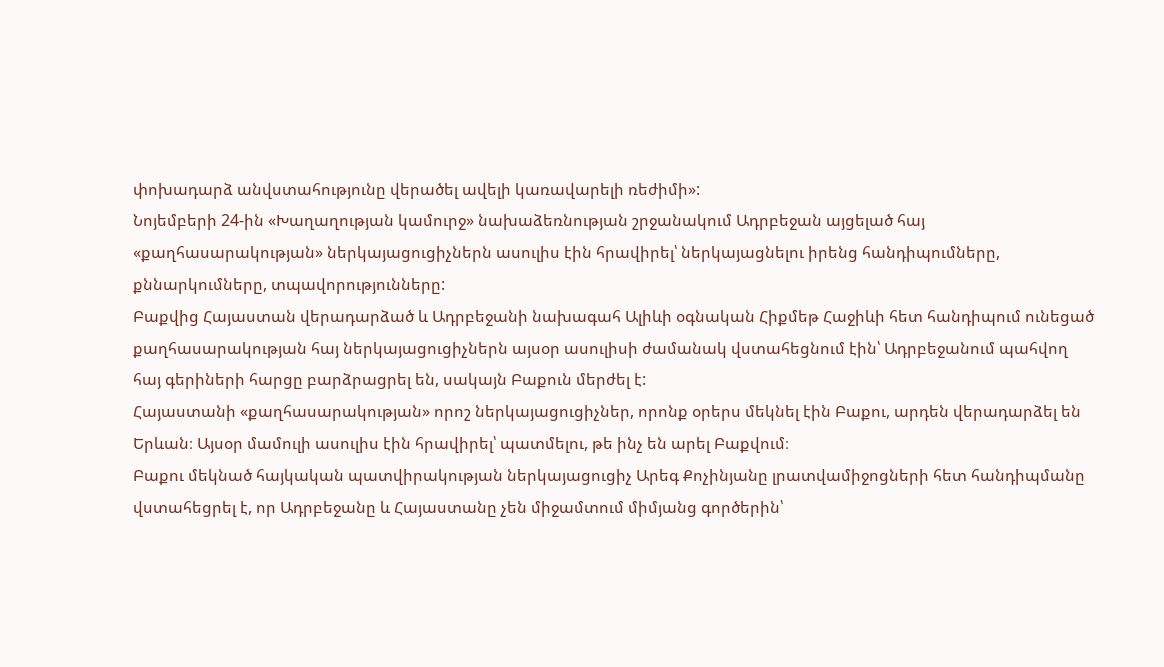փոխադարձ անվստահությունը վերածել ավելի կառավարելի ռեժիմի»:
Նոյեմբերի 24-ին «Խաղաղության կամուրջ» նախաձեռնության շրջանակում Ադրբեջան այցելած հայ «քաղհասարակության» ներկայացուցիչներն ասուլիս էին հրավիրել՝ ներկայացնելու իրենց հանդիպումները, քննարկումները, տպավորությունները:
Բաքվից Հայաստան վերադարձած և Ադրբեջանի նախագահ Ալիևի օգնական Հիքմեթ Հաջիևի հետ հանդիպում ունեցած քաղհասարակության հայ ներկայացուցիչներն այսօր ասուլիսի ժամանակ վստահեցնում էին՝ Ադրբեջանում պահվող հայ գերիների հարցը բարձրացրել են, սակայն Բաքուն մերժել է:
Հայաստանի «քաղհասարակության» որոշ ներկայացուցիչներ, որոնք օրերս մեկնել էին Բաքու, արդեն վերադարձել են Երևան։ Այսօր մամուլի ասուլիս էին հրավիրել՝ պատմելու, թե ինչ են արել Բաքվում։
Բաքու մեկնած հայկական պատվիրակության ներկայացուցիչ Արեգ Քոչինյանը լրատվամիջոցների հետ հանդիպմանը վստահեցրել է, որ Ադրբեջանը և Հայաստանը չեն միջամտում միմյանց գործերին՝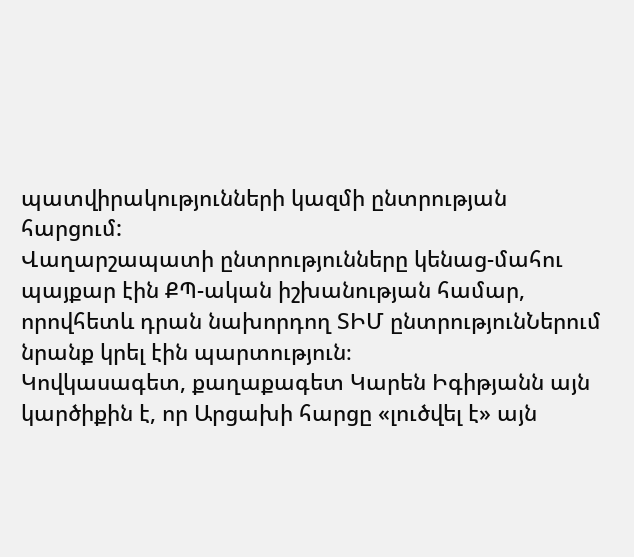պատվիրակությունների կազմի ընտրության հարցում:
Վաղարշապատի ընտրությունները կենաց-մահու պայքար էին ՔՊ-ական իշխանության համար, որովհետև դրան նախորդող ՏԻՄ ընտրությունՆերում նրանք կրել էին պարտություն։
Կովկասագետ, քաղաքագետ Կարեն Իգիթյանն այն կարծիքին է, որ Արցախի հարցը «լուծվել է» այն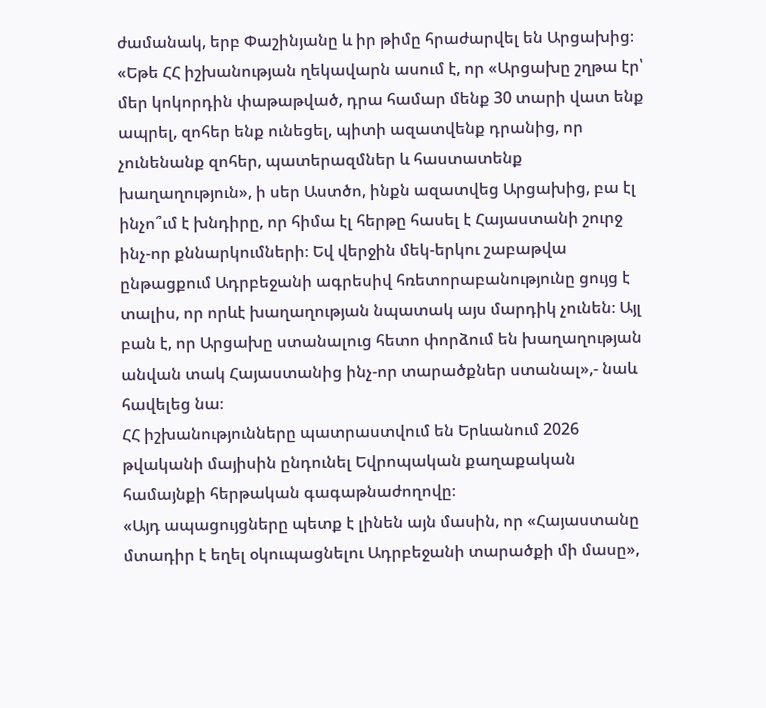ժամանակ, երբ Փաշինյանը և իր թիմը հրաժարվել են Արցախից։
«Եթե ՀՀ իշխանության ղեկավարն ասում է, որ «Արցախը շղթա էր՝ մեր կոկորդին փաթաթված, դրա համար մենք 30 տարի վատ ենք ապրել, զոհեր ենք ունեցել, պիտի ազատվենք դրանից, որ չունենանք զոհեր, պատերազմներ և հաստատենք խաղաղություն», ի սեր Աստծո, ինքն ազատվեց Արցախից, բա էլ ինչո՞ւմ է խնդիրը, որ հիմա էլ հերթը հասել է Հայաստանի շուրջ ինչ-որ քննարկումների։ Եվ վերջին մեկ-երկու շաբաթվա ընթացքում Ադրբեջանի ագրեսիվ հռետորաբանությունը ցույց է տալիս, որ որևէ խաղաղության նպատակ այս մարդիկ չունեն։ Այլ բան է, որ Արցախը ստանալուց հետո փորձում են խաղաղության անվան տակ Հայաստանից ինչ-որ տարածքներ ստանալ»,- նաև հավելեց նա։
ՀՀ իշխանությունները պատրաստվում են Երևանում 2026 թվականի մայիսին ընդունել Եվրոպական քաղաքական համայնքի հերթական գագաթնաժողովը։
«Այդ ապացույցները պետք է լինեն այն մասին, որ «Հայաստանը մտադիր է եղել օկուպացնելու Ադրբեջանի տարածքի մի մասը»,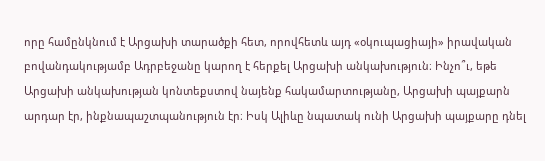որը համընկնում է Արցախի տարածքի հետ, որովհետև այդ «օկուպացիայի» իրավական բովանդակությամբ Ադրբեջանը կարող է հերքել Արցախի անկախություն։ Ինչո՞ւ, եթե Արցախի անկախության կոնտեքստով նայենք հակամարտությանը, Արցախի պայքարն արդար էր, ինքնապաշտպանություն էր։ Իսկ Ալիևը նպատակ ունի Արցախի պայքարը դնել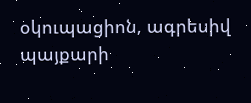օկուպացիոն, ագրեսիվ պայքարի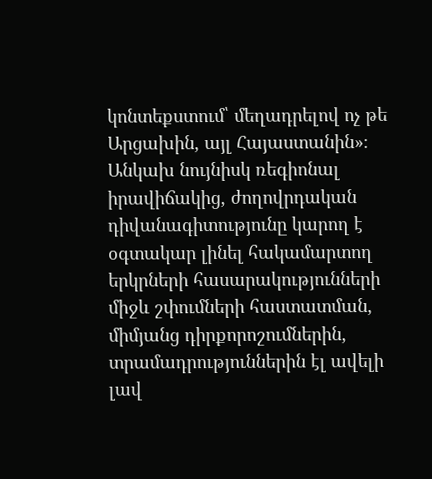կոնտեքստում՝ մեղադրելով ոչ թե Արցախին, այլ Հայաստանին»։
Անկախ նույնիսկ ռեգիոնալ իրավիճակից, ժողովրդական դիվանագիտությունը կարող է օգտակար լինել հակամարտող երկրների հասարակությունների միջև շփումների հաստատման, միմյանց դիրքորոշումներին, տրամադրություններին էլ ավելի լավ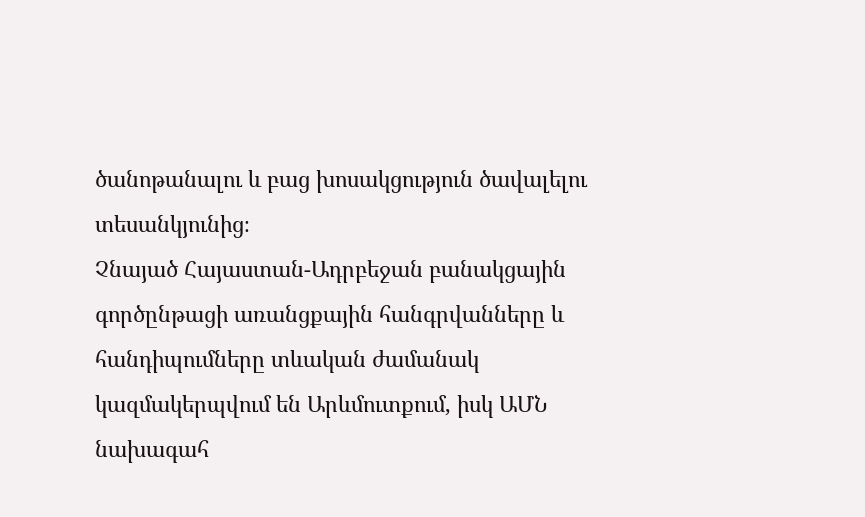ծանոթանալու և բաց խոսակցություն ծավալելու տեսանկյունից։
Չնայած Հայաստան-Ադրբեջան բանակցային գործընթացի առանցքային հանգրվանները և հանդիպումները տևական ժամանակ կազմակերպվում են Արևմուտքում, իսկ ԱՄՆ նախագահ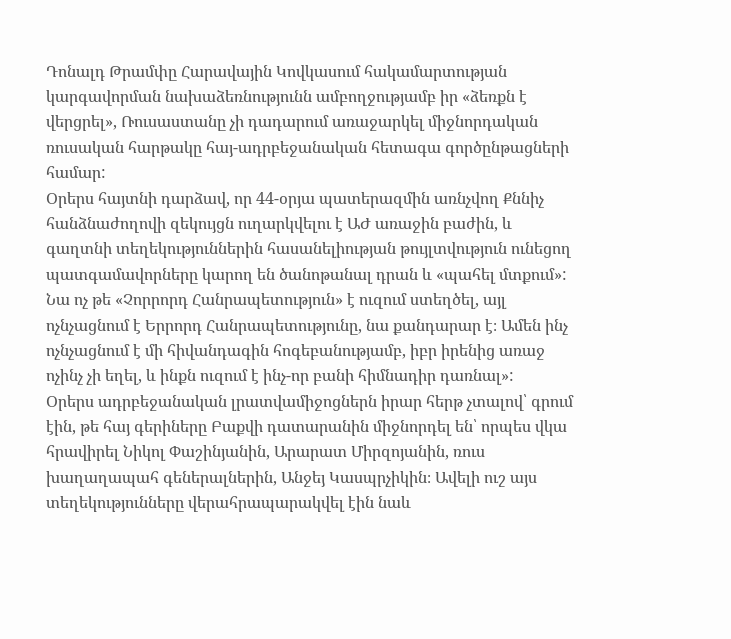Դոնալդ Թրամփը Հարավային Կովկասում հակամարտության կարգավորման նախաձեռնությունն ամբողջությամբ իր «ձեռքն է վերցրել», Ռուսաստանը չի դադարում առաջարկել միջնորդական ռուսական հարթակը հայ-ադրբեջանական հետագա գործընթացների համար:
Օրերս հայտնի դարձավ, որ 44-օրյա պատերազմին առնչվող Քննիչ հանձնաժողովի զեկույցն ուղարկվելու է ԱԺ առաջին բաժին, և գաղտնի տեղեկություններին հասանելիության թույլտվություն ունեցող պատգամավորները կարող են ծանոթանալ դրան և «պահել մտքում»:
Նա ոչ թե «Չորրորդ Հանրապետություն» է ուզում ստեղծել, այլ ոչնչացնում է Երրորդ Հանրապետությունը, նա քանդարար է։ Ամեն ինչ ոչնչացնում է մի հիվանդագին հոգեբանությամբ, իբր իրենից առաջ ոչինչ չի եղել, և ինքն ուզում է ինչ-որ բանի հիմնադիր դառնալ»:
Օրերս ադրբեջանական լրատվամիջոցներն իրար հերթ չտալով՝ գրում էին, թե հայ գերիները Բաքվի դատարանին միջնորդել են՝ որպես վկա հրավիրել Նիկոլ Փաշինյանին, Արարատ Միրզոյանին, ռուս խաղաղապահ գեներալներին, Անջեյ Կասպրչիկին։ Ավելի ուշ այս տեղեկությունները վերահրապարակվել էին նաև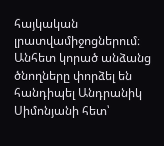հայկական լրատվամիջոցներում։
Անհետ կորած անձանց ծնողները փորձել են հանդիպել Անդրանիկ Սիմոնյանի հետ՝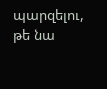պարզելու, թե նա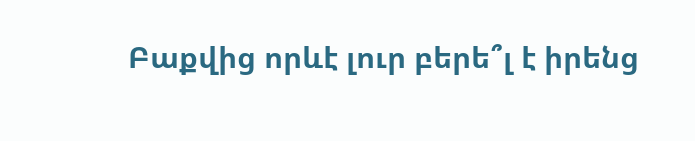Բաքվից որևէ լուր բերե՞լ է իրենց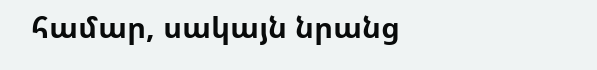համար, սակայն նրանց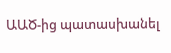ԱԱԾ-ից պատասխանել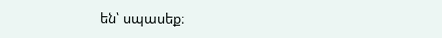են՝ սպասեք։